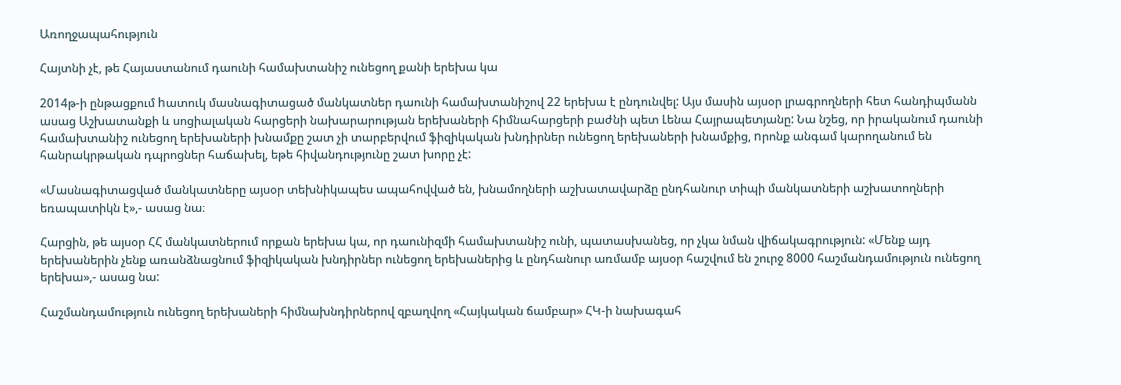Առողջապահություն

Հայտնի չէ, թե Հայաստանում դաունի համախտանիշ ունեցող քանի երեխա կա

2014թ-ի ընթացքում hատուկ մասնագիտացած մանկատներ դաունի համախտանիշով 22 երեխա է ընդունվել: Այս մասին այսօր լրագրողների հետ հանդիպմանն ասաց Աշխատանքի և սոցիալական հարցերի նախարարության երեխաների հիմնահարցերի բաժնի պետ Լենա Հայրապետյանը: Նա նշեց, որ իրականում դաունի համախտանիշ ունեցող երեխաների խնամքը շատ չի տարբերվում ֆիզիկական խնդիրներ ունեցող երեխաների խնամքից, nրոնք անգամ կարողանում են հանրակրթական դպրոցներ հաճախել, եթե հիվանդությունը շատ խորը չէ:

«Մասնագիտացված մանկատները այսօր տեխնիկապես ապահովված են, խնամողների աշխատավարձը ընդհանուր տիպի մանկատների աշխատողների եռապատիկն է»,- ասաց նա։

Հարցին, թե այսօր ՀՀ մանկատներում որքան երեխա կա, որ դաունիզմի համախտանիշ ունի, պատասխանեց, որ չկա նման վիճակագրություն: «Մենք այդ երեխաներին չենք առանձնացնում ֆիզիկական խնդիրներ ունեցող երեխաներից և ընդհանուր առմամբ այսօր հաշվում են շուրջ 8000 հաշմանդամություն ունեցող երեխա»,- ասաց նա:

Հաշմանդամություն ունեցող երեխաների հիմնախնդիրներով զբաղվող «Հայկական ճամբար» ՀԿ-ի նախագահ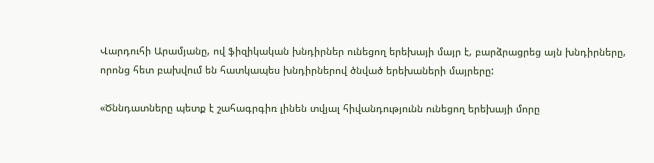Վարդուհի Արամյանը, ով ֆիզիկական խնդիրներ ունեցող երեխայի մայր է, բարձրացրեց այն խնդիրները, որոնց հետ բախվում են հատկապես խնդիրներով ծնված երեխաների մայրերը:

«Ծննդատները պետք է շահագրգիռ լինեն տվյալ հիվանդությունն ունեցող երեխայի մորը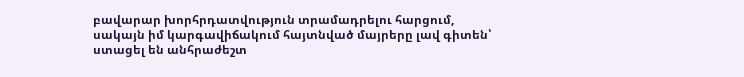բավարար խորհրդատվություն տրամադրելու հարցում, սակայն իմ կարգավիճակում հայտնված մայրերը լավ գիտեն՝ ստացել են անհրաժեշտ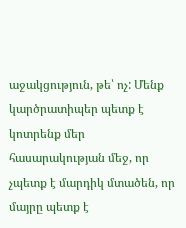աջակցություն, թե՝ ոչ: Մենք կարծրատիպեր պետք է կոտրենք մեր հասարակության մեջ, որ չպետք է մարդիկ մտածեն, որ մայրը պետք է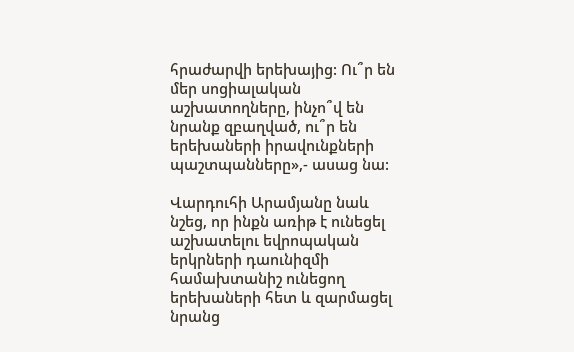հրաժարվի երեխայից: Ու՞ր են մեր սոցիալական աշխատողները, ինչո՞վ են նրանք զբաղված, ու՞ր են երեխաների իրավունքների պաշտպանները»,- ասաց նա:

Վարդուհի Արամյանը նաև նշեց, որ ինքն առիթ է ունեցել աշխատելու եվրոպական երկրների դաունիզմի համախտանիշ ունեցող երեխաների հետ և զարմացել նրանց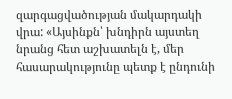զարգացվածության մակարդակի վրա: «Այսինքն՝ խնդիրն այստեղ նրանց հետ աշխատելն է, մեր հասարակությունը պետք է ընդունի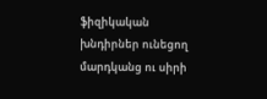ֆիզիկական խնդիրներ ունեցող մարդկանց ու սիրի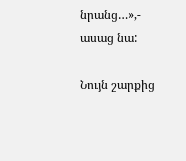նրանց…»,- ասաց նա:

Նույն շարքից